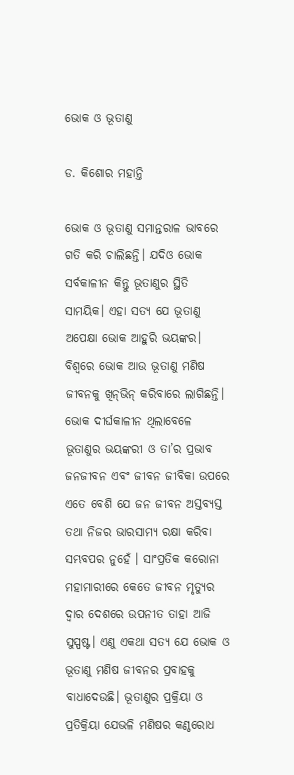ଭୋକ ଓ ଭୂତାଣୁ

ଡ. କିଶୋର ମହାନ୍ତି

ଭୋକ ଓ ଭୂତାଣୁ ସମାନ୍ତରାଳ ଭାବରେ ଗତି କରି ଚାଲିଛନ୍ତି। ଯଦିଓ ଭୋକ ସର୍ବକାଳୀନ କିନ୍ତୁ ଭୂତାଣୁର ସ୍ଥିତି ସାମୟିକ। ଏହା ସତ୍ୟ ଯେ ଭୂତାଣୁ ଅପେକ୍ଷା ଭୋକ ଆହୁରି ଭୟଙ୍କର। ବିଶ୍ୱରେ ଭୋକ ଆଉ ଭୂତାଣୁ ମଣିଷ ଜୀବନକୁ ଖିନ୍‌ଭିନ୍‌ କରିବାରେ ଲାଗିଛନ୍ତି। ଭୋକ ଦୀର୍ଘକାଳୀନ ଥିଲାବେଳେ ଭୂତାଣୁର ଭୟଙ୍କରୀ ଓ ତା’ର ପ୍ରଭାବ ଜନଜୀବନ ଏବଂ ଜୀବନ ଜୀବିକା ଉପରେ ଏତେ ବେଶି ଯେ ଜନ ଜୀବନ ଅସ୍ତବ୍ୟସ୍ତ ତଥା ନିଜର ଭାରସାମ୍ୟ ରକ୍ଷା କରିବା ସମ୍ଭବପର ନୁହେଁ । ସାଂପ୍ରତିକ କରୋନା ମହାମାରୀରେ କେତେ ଜୀବନ ମୃତ୍ୟୁର ଦ୍ୱାର ଦେଶରେ ଉପନୀତ ତାହା ଆଜି ସୁସ୍ପଷ୍ଟ। ଏଣୁ ଏକଥା ସତ୍ୟ ଯେ ଭୋକ ଓ ଭୂତାଣୁ ମଣିଷ ଜୀବନର ପ୍ରବାହକୁ ବାଧାଦେଉଛି। ଭୂତାଣୁର ପ୍ରକ୍ରିୟା ଓ ପ୍ରତିକ୍ରିୟା ଯେଭଳି ମଣିଷର କଣ୍ଠରୋଧ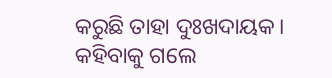କରୁଛି ତାହା ଦୁଃଖଦାୟକ। କହିବାକୁ ଗଲେ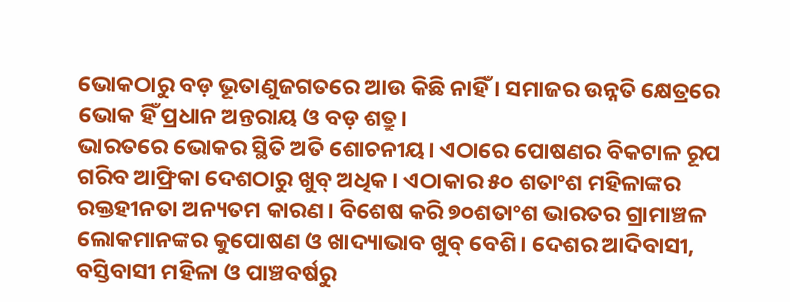ଭୋକଠାରୁ ବଡ଼ ଭୂତାଣୁଜଗତରେ ଆଉ କିଛି ନାହିଁ । ସମାଜର ଉନ୍ନତି କ୍ଷେତ୍ରରେ ଭୋକ ହିଁ ପ୍ରଧାନ ଅନ୍ତରାୟ ଓ ବଡ଼ ଶତ୍ରୁ।
ଭାରତରେ ଭୋକର ସ୍ଥିତି ଅତି ଶୋଚନୀୟ। ଏଠାରେ ପୋଷଣର ବିକଟାଳ ରୂପ ଗରିବ ଆଫ୍ରିକା ଦେଶଠାରୁ ଖୁବ୍‌ ଅଧିକ। ଏଠାକାର ୫୦ ଶତାଂଶ ମହିଳାଙ୍କର ରକ୍ତହୀନତା ଅନ୍ୟତମ କାରଣ। ବିଶେଷ କରି ୭୦ଶତାଂଶ ଭାରତର ଗ୍ରାମାଞ୍ଚଳ ଲୋକମାନଙ୍କର କୁପୋଷଣ ଓ ଖାଦ୍ୟାଭାବ ଖୁବ୍‌ ବେଶି। ଦେଶର ଆଦିବାସୀ, ବସ୍ତିବାସୀ ମହିଳା ଓ ପାଞ୍ଚବର୍ଷରୁ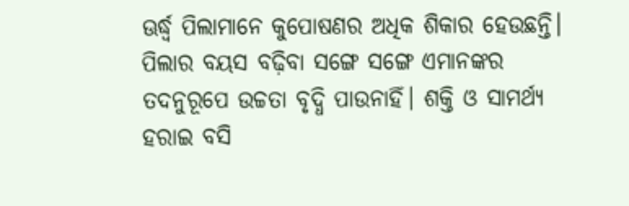ଊର୍ଦ୍ଧ୍ୱ ପିଲାମାନେ କୁପୋଷଣର ଅଧିକ ଶିକାର ହେଉଛନ୍ତି। ପିଲାର ବୟସ ବଢ଼ିବା ସଙ୍ଗେ ସଙ୍ଗେ ଏମାନଙ୍କର ତଦନୁରୂପେ ଉଚ୍ଚତା ବୃଦ୍ଧି ପାଉନାହିଁ। ଶକ୍ତି ଓ ସାମର୍ଥ୍ୟ ହରାଇ ବସି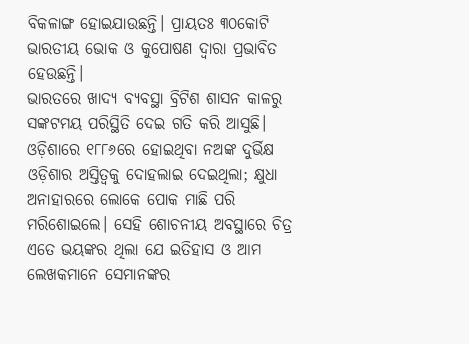ବିକଳାଙ୍ଗ ହୋଇଯାଉଛନ୍ତି। ପ୍ରାୟତଃ ୩୦କୋଟି ଭାରତୀୟ ଭୋକ ଓ କୁପୋଷଣ ଦ୍ୱାରା ପ୍ରଭାବିତ ହେଉଛନ୍ତି।
ଭାରତରେ ଖାଦ୍ୟ ବ୍ୟବସ୍ଥା ବ୍ରିଟିଶ ଶାସନ କାଳରୁ ସଙ୍କଟମୟ ପରିସ୍ଥିତି ଦେଇ ଗତି କରି ଆସୁଛି। ଓଡ଼ିଶାରେ ୧୮୮୬ରେ ହୋଇଥିବା ନଅଙ୍କ ଦୁର୍ଭିକ୍ଷ ଓଡ଼ିଶାର ଅସ୍ତିତ୍ୱକୁ ଦୋହଲାଇ ଦେଇଥିଲା; କ୍ଷୁଧା ଅନାହାରରେ ଲୋକେ ପୋକ ମାଛି ପରି ମରିଶୋଇଲେ। ସେହି ଶୋଚନୀୟ ଅବସ୍ଥାରେ ଚିତ୍ର ଏତେ ଭୟଙ୍କର ଥିଲା ଯେ ଇତିହାସ ଓ ଆମ ଲେଖକମାନେ ସେମାନଙ୍କର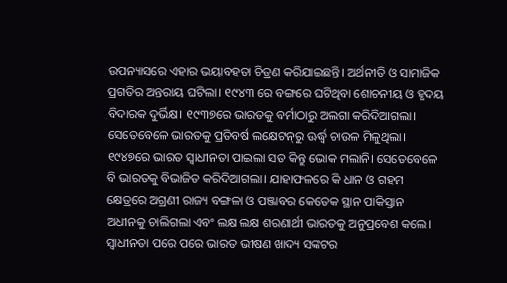ଉପନ୍ୟାସରେ ଏହାର ଭୟାବହତା ଚିତ୍ରଣ କରିଯାଇଛନ୍ତି। ଅର୍ଥନୀତି ଓ ସାମାଜିକ ପ୍ରଗତିର ଅନ୍ତରାୟ ଘଟିଲା। ୧୯୪୩ ରେ ବଙ୍ଗରେ ଘଟିଥିବା ଶୋଚନୀୟ ଓ ହୃଦୟ ବିଦାରକ ଦୁର୍ଭିକ୍ଷ। ୧୯୩୭ରେ ଭାରତକୁ ବର୍ମାଠାରୁ ଅଲଗା କରିଦିଆଗଲା। ସେତେବେଳେ ଭାରତକୁ ପ୍ରତିବର୍ଷ ଲକ୍ଷେଟନ୍‌ରୁ ଊର୍ଦ୍ଧ୍ୱ ଚାଉଳ ମିଳୁଥିଲା। ୧୯୪୭ରେ ଭାରତ ସ୍ବାଧୀନତା ପାଇଲା ସତ କିନ୍ତୁ ଭୋକ ମଲାନି। ସେତେବେଳେ ବି ଭାରତକୁ ବିଭାଜିତ କରିଦିଆଗଲା। ଯାହାଫଳରେ କି ଧାନ ଓ ଗହମ କ୍ଷେତ୍ରରେ ଅଗ୍ରଣୀ ରାଜ୍ୟ ବଙ୍ଗଳା ଓ ପଞ୍ଜାବର କେତେକ ସ୍ଥାନ ପାକିସ୍ତାନ ଅଧୀନକୁ ଚାଲିଗଲା ଏବଂ ଲକ୍ଷ ଲକ୍ଷ ଶରଣାର୍ଥୀ ଭାରତକୁ ଅନୁପ୍ରବେଶ କଲେ। ସ୍ବାଧୀନତା ପରେ ପରେ ଭାରତ ଭୀଷଣ ଖାଦ୍ୟ ସଙ୍କଟର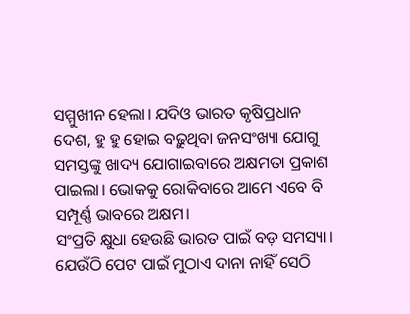ସମ୍ମୁଖୀନ ହେଲା। ଯଦିଓ ଭାରତ କୃଷିପ୍ରଧାନ ଦେଶ, ହୁ ହୁ ହୋଇ ବଢ଼ୁଥିବା ଜନସଂଖ୍ୟା ଯୋଗୁ ସମସ୍ତଙ୍କୁ ଖାଦ୍ୟ ଯୋଗାଇବାରେ ଅକ୍ଷମତା ପ୍ରକାଶ ପାଇଲା। ଭୋକକୁ ରୋକିବାରେ ଆମେ ଏବେ ବି ସମ୍ପୂର୍ଣ୍ଣ ଭାବରେ ଅକ୍ଷମ।
ସଂପ୍ରତି କ୍ଷୁଧା ହେଉଛି ଭାରତ ପାଇଁ ବଡ଼ ସମସ୍ୟା। ଯେଉଁଠି ପେଟ ପାଇଁ ମୁଠାଏ ଦାନା ନାହିଁ ସେଠି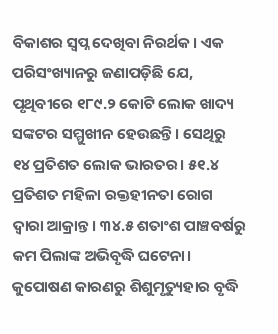ବିକାଶର ସ୍ବପ୍ନ ଦେଖିବା ନିରର୍ଥକ। ଏକ ପରିସଂଖ୍ୟାନରୁ ଜଣାପଡ଼ିଛି ଯେ, ପୃଥିବୀରେ ୧୮୯.୨ କୋଟି ଲୋକ ଖାଦ୍ୟ ସଙ୍କଟର ସମ୍ମୁଖୀନ ହେଉଛନ୍ତି। ସେଥିରୁ ୧୪ ପ୍ରତିଶତ ଲୋକ ଭାରତର। ୫୧.୪ ପ୍ରତିଶତ ମହିଳା ରକ୍ତହୀନତା ରୋଗ ଦ୍ୱାରା ଆକ୍ରାନ୍ତ। ୩୪.୫ ଶତାଂଶ ପାଞ୍ଚବର୍ଷରୁ କମ ପିଲାଙ୍କ ଅଭିବୃଦ୍ଧି ଘଟେନା। କୁପୋଷଣ କାରଣରୁ ଶିଶୁମୃତ୍ୟୁହାର ବୃଦ୍ଧି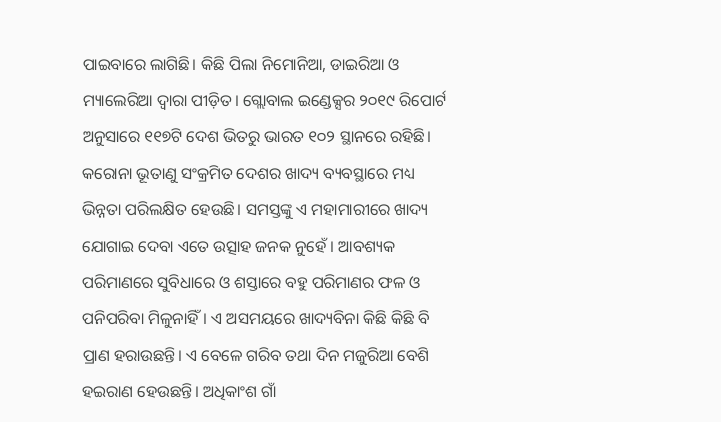ପାଇବାରେ ଲାଗିଛି। କିଛି ପିଲା ନିମୋନିଆ, ଡାଇରିଆ ଓ ମ୍ୟାଲେରିଆ ଦ୍ୱାରା ପୀଡ଼ିତ। ଗ୍ଲୋବାଲ ଇଣ୍ଡେକ୍ସର ୨୦୧୯ ରିପୋର୍ଟ ଅନୁସାରେ ୧୧୭ଟି ଦେଶ ଭିତରୁ ଭାରତ ୧୦୨ ସ୍ଥାନରେ ରହିଛି।
କରୋନା ଭୂତାଣୁ ସଂକ୍ରମିତ ଦେଶର ଖାଦ୍ୟ ବ୍ୟବସ୍ଥାରେ ମଧ୍ୟ ଭିନ୍ନତା ପରିଲକ୍ଷିତ ହେଉଛି। ସମସ୍ତଙ୍କୁ ଏ ମହାମାରୀରେ ଖାଦ୍ୟ ଯୋଗାଇ ଦେବା ଏତେ ଉତ୍ସାହ ଜନକ ନୁହେଁ । ଆବଶ୍ୟକ ପରିମାଣରେ ସୁବିଧାରେ ଓ ଶସ୍ତାରେ ବହୁ ପରିମାଣର ଫଳ ଓ ପନିପରିବା ମିଳୁନାହିଁ। ଏ ଅସମୟରେ ଖାଦ୍ୟବିନା କିଛି କିଛି ବି ପ୍ରାଣ ହରାଉଛନ୍ତି। ଏ ବେଳେ ଗରିବ ତଥା ଦିନ ମଜୁରିଆ ବେଶି ହଇରାଣ ହେଉଛନ୍ତି। ଅଧିକାଂଶ ଗାଁ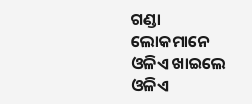ଗଣ୍ଡା ଲୋକମାନେ ଓଳିଏ ଖାଇଲେ ଓଳିଏ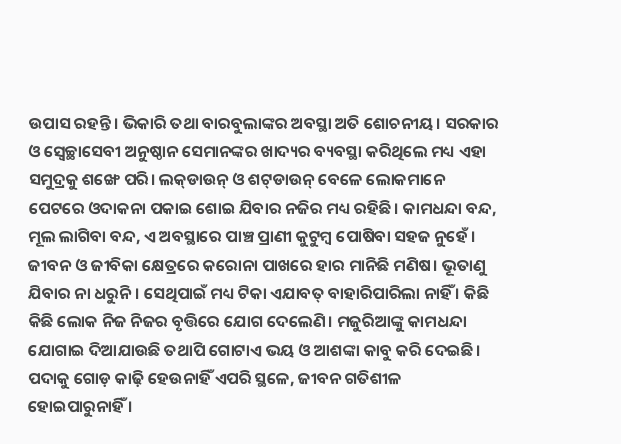ଉପାସ ରହନ୍ତି। ଭିକାରି ତଥା ବାରବୁଲାଙ୍କର ଅବସ୍ଥା ଅତି ଶୋଚନୀୟ। ସରକାର ଓ ସ୍ବେଚ୍ଛାସେବୀ ଅନୁଷ୍ଠାନ ସେମାନଙ୍କର ଖାଦ୍ୟର ବ୍ୟବସ୍ଥା କରିଥିଲେ ମଧ୍ୟ ଏହା ସମୁଦ୍ରକୁ ଶଙ୍ଖେ ପରି। ଲକ୍‌ଡାଉନ୍‌ ଓ ଶଟ୍‌ଡାଉନ୍‌ ବେଳେ ଲୋକମାନେ ପେଟରେ ଓଦାକନା ପକାଇ ଶୋଇ ଯିବାର ନଜିର ମଧ୍ୟ ରହିଛି। କାମଧନ୍ଦା ବନ୍ଦ, ମୂଲ ଲାଗିବା ବନ୍ଦ, ଏ ଅବସ୍ଥାରେ ପାଞ୍ଚ ପ୍ରାଣୀ କୁଟୁମ୍ବ ପୋଷିବା ସହଜ ନୁହେଁ । ଜୀବନ ଓ ଜୀବିକା କ୍ଷେତ୍ରରେ କରୋନା ପାଖରେ ହାର ମାନିଛି ମଣିଷ। ଭୂତାଣୁ ଯିବାର ନା ଧରୁନି। ସେଥିପାଇଁ ମଧ୍ୟ ଟିକା ଏଯାବତ୍‌ ବାହାରିପାରିଲା ନାହିଁ । କିଛି କିଛି ଲୋକ ନିଜ ନିଜର ବୃତ୍ତିରେ ଯୋଗ ଦେଲେଣି। ମଜୁରିଆଙ୍କୁ କାମଧନ୍ଦା ଯୋଗାଇ ଦିଆଯାଉଛି ତଥାପି ଗୋଟାଏ ଭୟ ଓ ଆଶଙ୍କା କାବୁ କରି ଦେଇଛି। ପଦାକୁ ଗୋଡ଼ କାଢ଼ି ହେଉନାହିଁ ଏପରି ସ୍ଥଳେ, ଜୀବନ ଗତିଶୀଳ ହୋଇପାରୁନାହିଁ ।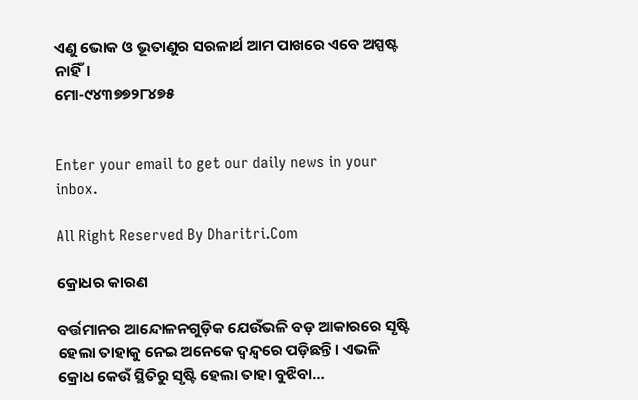ଏଣୁ ଭୋକ ଓ ଭୂତାଣୁର ସରଳାର୍ଥ ଆମ ପାଖରେ ଏବେ ଅସ୍ପଷ୍ଟ ନାହିଁ।
ମୋ-୯୪୩୭୭୨୮୪୭୫


Enter your email to get our daily news in your inbox.

All Right Reserved By Dharitri.Com

କ୍ରୋଧର କାରଣ

ବର୍ତ୍ତମାନର ଆନ୍ଦୋଳନଗୁଡ଼ିକ ଯେଉଁଭଳି ବଡ଼ ଆକାରରେ ସୃଷ୍ଟି ହେଲା ତାହାକୁ ନେଇ ଅନେକେ ଦ୍ୱନ୍ଦ୍ୱରେ ପଡ଼ିଛନ୍ତି। ଏଭଳି କ୍ରୋଧ କେଉଁ ସ୍ଥିତିରୁ ସୃଷ୍ଟି ହେଲା ତାହା ବୁଝିବା…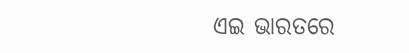ଏଇ ଭାରତରେ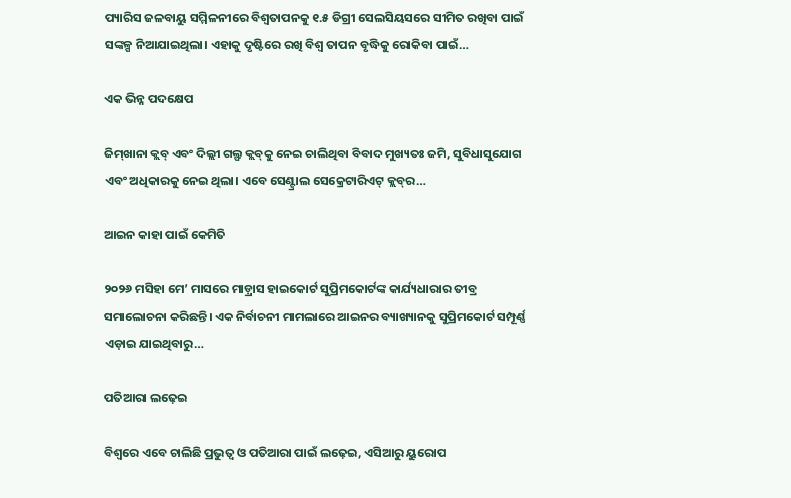ପ୍ୟାରିସ ଜଳବାୟୁ ସମ୍ମିଳନୀରେ ବିଶ୍ୱତାପନକୁ ୧.୫ ଡିଗ୍ରୀ ସେଲସିୟସରେ ସୀମିତ ରଖିବା ପାଇଁ ସଙ୍କଳ୍ପ ନିଆଯାଇଥିଲା। ଏହାକୁ ଦୃଷ୍ଟିରେ ରଖି ବିଶ୍ୱ ତାପନ ବୃଦ୍ଧିକୁ ରୋକିବା ପାଇଁ…

ଏକ ଭିନ୍ନ ପଦକ୍ଷେପ

ଜିମ୍‌ଖାନା କ୍ଲବ୍‌ ଏବଂ ଦିଲ୍ଲୀ ଗଲ୍ଫ କ୍ଲବ୍‌କୁ ନେଇ ଚାଲିଥିବା ବିବାଦ ମୁଖ୍ୟତଃ ଜମି, ସୁବିଧାସୁଯୋଗ ଏବଂ ଅଧିକାରକୁ ନେଇ ଥିଲା। ଏବେ ସେଣ୍ଟ୍ରାଲ ସେକ୍ରେଟାରିଏଟ୍‌ କ୍ଲବ୍‌ର…

ଆଇନ କାହା ପାଇଁ କେମିତି

୨୦୨୬ ମସିହା ମେ’ ମାସରେ ମାଡ଼୍ରାସ ହାଇକୋର୍ଟ ସୁପ୍ରିମକୋର୍ଟଙ୍କ କାର୍ଯ୍ୟଧାରାର ତୀବ୍ର ସମାଲୋଚନା କରିଛନ୍ତି। ଏକ ନିର୍ବାଚନୀ ମାମଲାରେ ଆଇନର ବ୍ୟାଖ୍ୟାନକୁ ସୁପ୍ରିମକୋର୍ଟ ସମ୍ପୂର୍ଣ୍ଣ ଏଡ଼ାଇ ଯାଇଥିବାରୁ…

ପତିଆରା ଲଢ଼େଇ

ବିଶ୍ବରେ ଏବେ ଚାଲିଛି ପ୍ରଭୁତ୍ୱ ଓ ପତିଆରା ପାଇଁ ଲଢ଼େଇ, ଏସିଆରୁ ୟୁରୋପ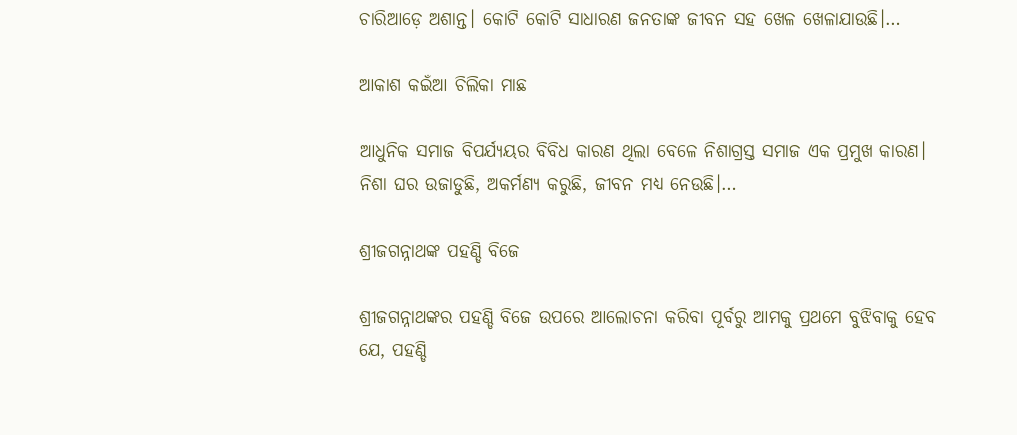ଚାରିଆଡ଼େ ଅଶାନ୍ତ। କୋଟି କୋଟି ସାଧାରଣ ଜନତାଙ୍କ ଜୀବନ ସହ ଖେଳ ଖେଳାଯାଉଛି।…

ଆକାଶ କଇଁଆ ଚିଲିକା ମାଛ

ଆଧୁନିକ ସମାଜ ବିପର୍ଯ୍ୟୟର ବିବିଧ କାରଣ ଥିଲା ବେଳେ ନିଶାଗ୍ରସ୍ତ ସମାଜ ଏକ ପ୍ରମୁଖ କାରଣ। ନିଶା ଘର ଉଜାଡୁଛି, ଅକର୍ମଣ୍ୟ କରୁଛି, ଜୀବନ ମଧ୍ୟ ନେଉଛି।…

ଶ୍ରୀଜଗନ୍ନାଥଙ୍କ ପହଣ୍ଡି ବିଜେ

ଶ୍ରୀଜଗନ୍ନାଥଙ୍କର ପହଣ୍ଡି ବିଜେ ଉପରେ ଆଲୋଚନା କରିବା ପୂର୍ବରୁ ଆମକୁ ପ୍ରଥମେ ବୁଝିବାକୁ ହେବ ଯେ, ପହଣ୍ଡି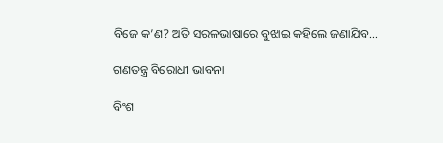ବିଜେ କ’ଣ? ଅତି ସରଳଭାଷାରେ ବୁଝାଇ କହିଲେ ଜଣାଯିବ…

ଗଣତନ୍ତ୍ର ବିରୋଧୀ ଭାବନା

ବିଂଶ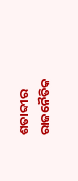ଶତାବ୍ଦୀର ରାଜନୈତିକ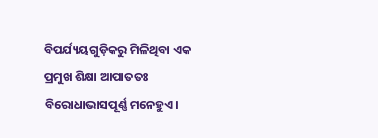ବିପର୍ଯ୍ୟୟଗୁଡ଼ିକରୁ ମିଳିଥିବା ଏକ ପ୍ରମୁଖ ଶିକ୍ଷା ଆପାତତଃ ବିରୋଧାଭାସପୂର୍ଣ୍ଣ ମନେହୁଏ।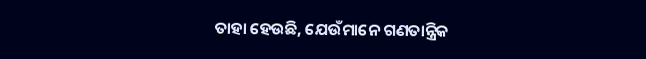ତାହା ହେଉଛି, ଯେଉଁମାନେ ଗଣତାନ୍ତ୍ରିକ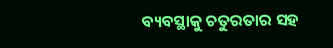ବ୍ୟବସ୍ଥାକୁ ଚତୁରତାର ସହ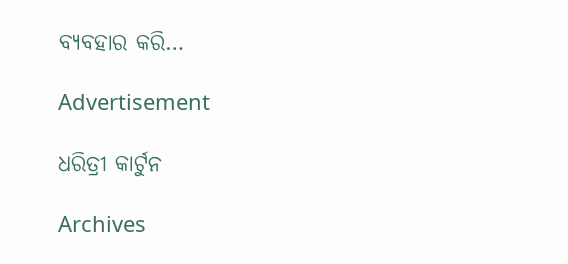ବ୍ୟବହାର କରି…

Advertisement

ଧରିତ୍ରୀ କାର୍ଟୁନ

Archives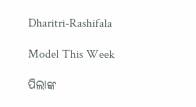Dharitri-Rashifala

Model This Week

ପିଲାଙ୍କ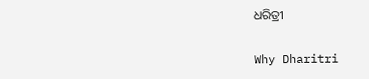ଧରିତ୍ରୀ

Why Dharitri